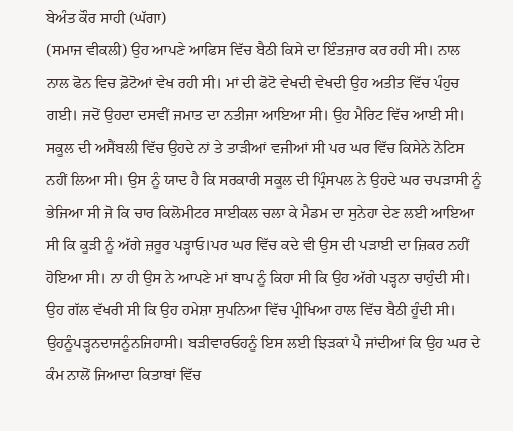ਬੇਅੰਤ ਕੌਰ ਸਾਹੀ (ਘੱਗਾ)
(ਸਮਾਜ ਵੀਕਲੀ) ਉਹ ਆਪਣੇ ਆਫਿਸ ਵਿੱਚ ਬੈਠੀ ਕਿਸੇ ਦਾ ਇੰਤਜ਼ਾਰ ਕਰ ਰਹੀ ਸੀ। ਨਾਲ ਨਾਲ ਫੋਨ ਵਿਚ ਫ਼ੋਟੋਆਂ ਵੇਖ ਰਹੀ ਸੀ। ਮਾਂ ਦੀ ਫੋਟੋ ਵੇਖਦੀ ਵੇਖਦੀ ਉਹ ਅਤੀਤ ਵਿੱਚ ਪੰਹੁਚ ਗਈ। ਜਦੋਂ ਉਹਦਾ ਦਸਵੀਂ ਜਮਾਤ ਦਾ ਨਤੀਜਾ ਆਇਆ ਸੀ। ਉਹ ਮੈਰਿਟ ਵਿੱਚ ਆਈ ਸੀ। ਸਕੂਲ ਦੀ ਅਸੈਂਬਲੀ ਵਿੱਚ ਉਹਦੇ ਨਾਂ ਤੇ ਤਾੜੀਆਂ ਵਜੀਆਂ ਸੀ ਪਰ ਘਰ ਵਿੱਚ ਕਿਸੇਨੇ ਨੋਟਿਸ ਨਹੀਂ ਲਿਆ ਸੀ। ਉਸ ਨੂੰ ਯਾਦ ਹੈ ਕਿ ਸਰਕਾਰੀ ਸਕੂਲ ਦੀ ਪ੍ਰਿੰਸਪਲ ਨੇ ਉਹਦੇ ਘਰ ਚਪੜਾਸੀ ਨੂੰ ਭੇਜਿਆ ਸੀ ਜੋ ਕਿ ਚਾਰ ਕਿਲੋਮੀਟਰ ਸਾਈਕਲ ਚਲਾ ਕੇ ਮੈਡਮ ਦਾ ਸੁਨੇਹਾ ਦੇਣ ਲਈ ਆਇਆ ਸੀ ਕਿ ਕੂੜੀ ਨੂੰ ਅੱਗੇ ਜ਼ਰੂਰ ਪੜ੍ਹਾਓ।ਪਰ ਘਰ ਵਿੱਚ ਕਦੇ ਵੀ ਉਸ ਦੀ ਪੜਾਈ ਦਾ ਜ਼ਿਕਰ ਨਹੀਂ ਹੋਇਆ ਸੀ। ਨਾ ਹੀ ਉਸ ਨੇ ਆਪਣੇ ਮਾਂ ਬਾਪ ਨੂੰ ਕਿਹਾ ਸੀ ਕਿ ਉਹ ਅੱਗੇ ਪੜ੍ਹਨਾ ਚਾਹੁੰਦੀ ਸੀ। ਉਹ ਗੱਲ ਵੱਖਰੀ ਸੀ ਕਿ ਉਹ ਹਮੇਸ਼ਾ ਸੁਪਨਿਆ ਵਿੱਚ ਪ੍ਰੀਖਿਆ ਹਾਲ ਵਿੱਚ ਬੈਠੀ ਹੂੰਦੀ ਸੀ। ਉਹਨੂੰਪੜ੍ਹਨਦਾਜਨੂੰਨਜਿਹਾਸੀ। ਬੜੀਵਾਰਓਹਨੂੰ ਇਸ ਲਈ ਝਿੜਕਾਂ ਪੈ ਜਾਂਦੀਆਂ ਕਿ ਉਹ ਘਰ ਦੇ ਕੰਮ ਨਾਲੋਂ ਜਿਆਦਾ ਕਿਤਾਬਾਂ ਵਿੱਚ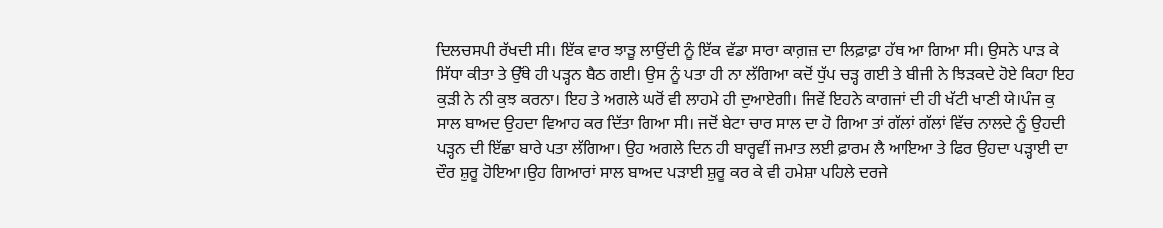ਦਿਲਚਸਪੀ ਰੱਖਦੀ ਸੀ। ਇੱਕ ਵਾਰ ਝਾੜੂ ਲਾਉਂਦੀ ਨੂੰ ਇੱਕ ਵੱਡਾ ਸਾਰਾ ਕਾਗ਼ਜ਼ ਦਾ ਲਿਫ਼ਾਫ਼ਾ ਹੱਥ ਆ ਗਿਆ ਸੀ। ਉਸਨੇ ਪਾੜ ਕੇ ਸਿੱਧਾ ਕੀਤਾ ਤੇ ਉੱਥੇ ਹੀ ਪੜ੍ਹਨ ਬੈਠ ਗਈ। ਉਸ ਨੂੰ ਪਤਾ ਹੀ ਨਾ ਲੱਗਿਆ ਕਦੋਂ ਧੁੱਪ ਚੜ੍ਹ ਗਈ ਤੇ ਬੀਜੀ ਨੇ ਝਿੜਕਦੇ ਹੋਏ ਕਿਹਾ ਇਹ ਕੁੜੀ ਨੇ ਨੀ ਕੁਝ ਕਰਨਾ। ਇਹ ਤੇ ਅਗਲੇ ਘਰੋਂ ਵੀ ਲਾਹਮੇ ਹੀ ਦੁਆਏਗੀ। ਜਿਵੇਂ ਇਹਨੇ ਕਾਗਜਾਂ ਦੀ ਹੀ ਖੱਟੀ ਖਾਣੀ ਯੇ।ਪੰਜ ਕੁ ਸਾਲ ਬਾਅਦ ਉਹਦਾ ਵਿਆਹ ਕਰ ਦਿੱਤਾ ਗਿਆ ਸੀ। ਜਦੋਂ ਬੇਟਾ ਚਾਰ ਸਾਲ ਦਾ ਹੋ ਗਿਆ ਤਾਂ ਗੱਲਾਂ ਗੱਲਾਂ ਵਿੱਚ ਨਾਲਦੇ ਨੂੰ ਉਹਦੀ ਪੜ੍ਹਨ ਦੀ ਇੱਛਾ ਬਾਰੇ ਪਤਾ ਲੱਗਿਆ। ਉਹ ਅਗਲੇ ਦਿਨ ਹੀ ਬਾਰ੍ਹਵੀਂ ਜਮਾਤ ਲਈ ਫ਼ਾਰਮ ਲੈ ਆਇਆ ਤੇ ਫਿਰ ਉਹਦਾ ਪੜ੍ਹਾਈ ਦਾ ਦੌਰ ਸ਼ੁਰੂ ਹੋਇਆ।ਉਹ ਗਿਆਰਾਂ ਸਾਲ ਬਾਅਦ ਪੜਾਈ ਸ਼ੁਰੂ ਕਰ ਕੇ ਵੀ ਹਮੇਸ਼ਾ ਪਹਿਲੇ ਦਰਜੇ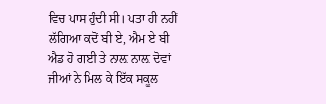ਵਿਚ ਪਾਸ ਹੁੰਦੀ ਸੀ। ਪਤਾ ਹੀ ਨਹੀਂ ਲੱਗਿਆ ਕਦੋਂ ਬੀ ਏ, ਐਮ ਏ ਬੀ ਐਡ ਹੋ ਗਈ ਤੇ ਨਾਲ਼ ਨਾਲ਼ ਦੋਵਾਂ ਜੀਆਂ ਨੇ ਮਿਲ ਕੇ ਇੱਕ ਸਕੂਲ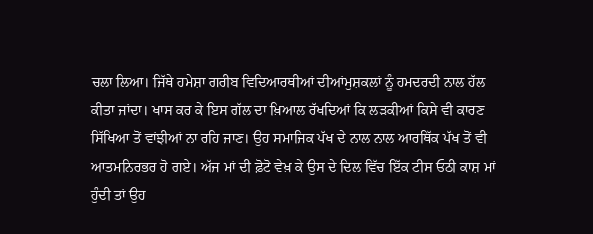ਚਲਾ ਲਿਆ। ਜਿੱਥੇ ਹਮੇਸ਼ਾ ਗਰੀਬ ਵਿਦਿਆਰਥੀਆਂ ਦੀਆਂਮੁਸ਼ਕਲਾਂ ਨੂੰ ਹਮਦਰਦੀ ਨਾਲ ਹੱਲ ਕੀਤਾ ਜਾਂਦਾ। ਖਾਸ ਕਰ ਕੇ ਇਸ ਗੱਲ ਦਾ ਖ਼ਿਆਲ ਰੱਖਦਿਆਂ ਕਿ ਲੜਕੀਆਂ ਕਿਸੇ ਵੀ ਕਾਰਣ ਸਿੱਖਿਆ ਤੋਂ ਵਾਂਝੀਆਂ ਨਾ ਰਹਿ ਜਾਣ। ਉਹ ਸਮਾਜਿਕ ਪੱਖ ਦੇ ਨਾਲ ਨਾਲ ਆਰਥਿੱਕ ਪੱਖ ਤੋਂ ਵੀ ਆਤਮਨਿਰਭਰ ਹੋ ਗਏ। ਅੱਜ ਮਾਂ ਦੀ ਫ਼ੋਟੋ ਵੇਖ਼ ਕੇ ਉਸ ਦੇ ਦਿਲ ਵਿੱਚ ਇੱਕ ਟੀਸ ਓਠੀ ਕਾਸ਼ ਮਾਂ ਹੁੰਦੀ ਤਾਂ ਉਹ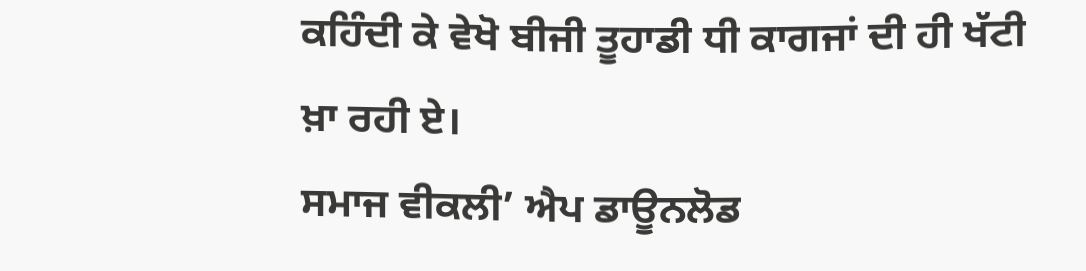ਕਹਿੰਦੀ ਕੇ ਵੇਖੋ ਬੀਜੀ ਤੂਹਾਡੀ ਧੀ ਕਾਗਜਾਂ ਦੀ ਹੀ ਖੱਟੀ ਖ਼ਾ ਰਹੀ ਏ।
ਸਮਾਜ ਵੀਕਲੀ’ ਐਪ ਡਾਊਨਲੋਡ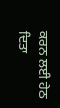ਕਰਨ ਲਈ ਹੇਠ ਦਿਤਾ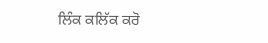ਲਿੰਕ ਕਲਿੱਕ ਕਰੋ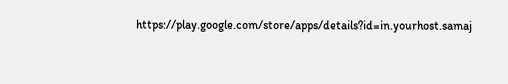https://play.google.com/store/apps/details?id=in.yourhost.samaj